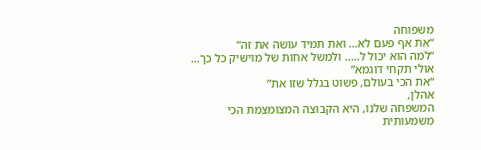משפוחה
“את אף פעם לא… ואת תמיד עושה את זה”
“למה הוא יכול ל….. ולמשל אחות של מוישיק כל כך… אולי תקחי דוגמא”
“את הכי בעולם, פשוט בגלל שזו את”
אהלן,
המשפחה שלנו, היא הקבוצה המצומצמת הכי משמעותית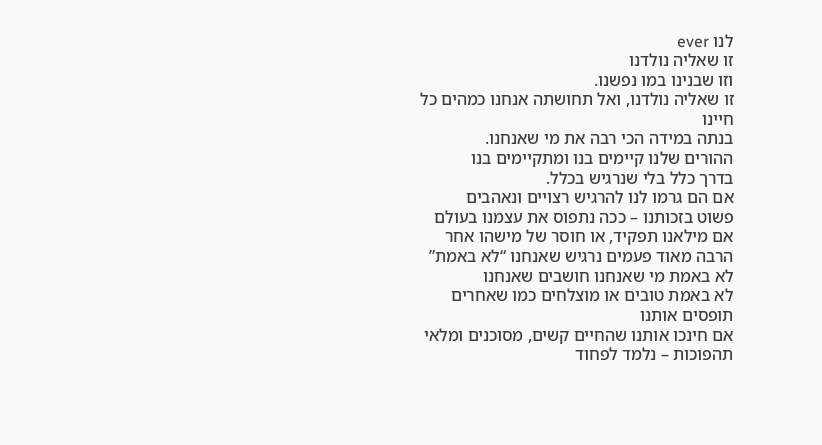לנו ever
זו שאליה נולדנו
וזו שבנינו במו נפשנו.
זו שאליה נולדנו, ואל תחושתה אנחנו כמהים כל חיינו
בנתה במידה הכי רבה את מי שאנחנו.
ההורים שלנו קיימים בנו ומתקיימים בנו
בדרך כלל בלי שנרגיש בכלל.
אם הם גרמו לנו להרגיש רצויים ונאהבים
פשוט בזכותנו – ככה נתפוס את עצמנו בעולם
אם מילאנו תפקיד, או חוסר של מישהו אחר
הרבה מאוד פעמים נרגיש שאנחנו “לא באמת”
לא באמת מי שאנחנו חושבים שאנחנו
לא באמת טובים או מוצלחים כמו שאחרים תופסים אותנו
אם חינכו אותנו שהחיים קשים, מסוכנים ומלאי תהפוכות – נלמד לפחוד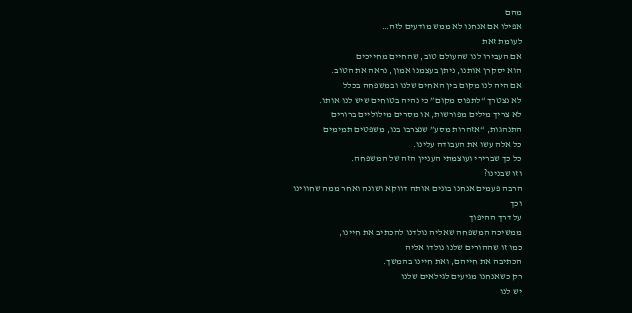מהם
אפילו אם אנחנו לא ממש מודעים לזה…
לעומת זאת
אם העבירו לנו שהעולם טוב, שהחיים מחייכים
הוא יסקרן אותנו, ניתן בעצמנו אמון, נראה את הטוב.
אם היה לנו מקום בין האחים שלנו ובמשפחה בכלל
לא נצטרך “לתפוס מקום” כי נהיה בטוחים שיש לנו אותו.
לא צריך מילים מפורשות, או מסרים מילוליים ברורים
התנהגות, “אזהרות מסע” שנצרבו בנו, משפטים תמימים
כל אלה עשו את העבודה עלינו.
כל כך שברירי ועוצמתי העניין הזה של המשפחה.
וזו שבנינו?
הרבה פעמים אנחנו בונים אותה דווקא ושונה ואחר ממה שחווינו
וכך
על דרך ההיפוך
ממשיכה המשפחה שאליה נולדנו להכתיב את חיינו,
כמו זו שההורים שלנו נולדו אליה
הכתיבה את חייהם, ואת חיינו בהמשך.
רק כשאנחנו מגיעים לגילאים שלנו
יש לנו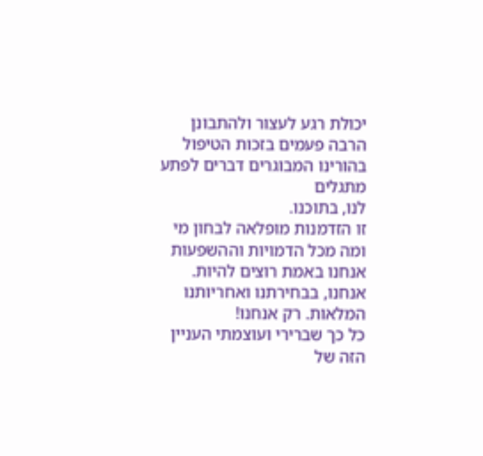יכולת רגע לעצור ולהתבונן
הרבה פעמים בזכות הטיפול בהורינו המבוגרים דברים לפתע מתגלים
לנו, בתוכנו.
זו הזדמנות מופלאה לבחון מי ומה מכל הדמויות וההשפעות
אנחנו באמת רוצים להיות.
אנחנו, בבחירתנו ואחריותנו המלאות. רק אנחנו!
כל כך שברירי ועוצמתי העניין הזה של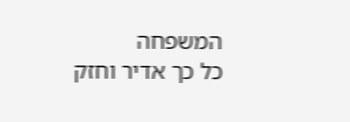המשפחה
כל כך אדיר וחזק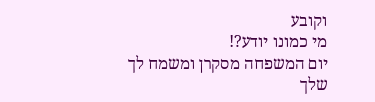וקובע
מי כמונו יודע?!
יום המשפחה מסקרן ומשמח לך
שלך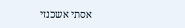אסתי אשכנזי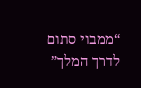“ממבוי סתום לדרך המלך”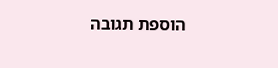הוספת תגובה